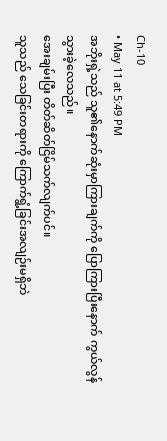Ch-10
• May 11 at 5:49 PM
အဘိုးရှဲ့သည် သူ၏နောက်ဆုံးမှာကြားချက်ကို ပြောကြားပြီးနောက် ကွယ်လွန်သွားခဲ့လေသည်။
အေးချမ်းပြီး တိတ်ဆိတ်ငြိမ်သက်လျက်ပင်။
သူသည် သေခြင်းတရားကို ကြောက်ရွံ့ခြင်းအလျဉ်းမရှိဘဲ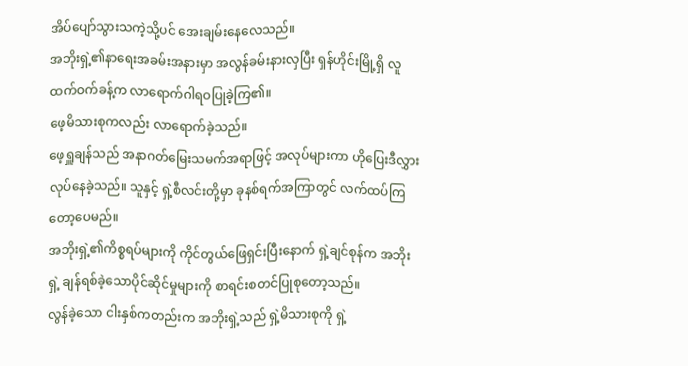အိပ်ပျော်သွားသကဲ့သို့ပင် အေးချမ်းနေလေသည်။
အဘိုးရှဲ့၏နာရေးအခမ်းအနားမှာ အလွန်ခမ်းနားလှပြီး ရှန်ဟိုင်းမြို့ရှိ လူထက်ဝက်ခန့်က လာရောက်ဂါရဝပြုခဲ့ကြ၏။
ဖေ့မိသားစုကလည်း လာရောက်ခဲ့သည်။
ဖေ့ရှူချန်သည် အနာဂတ်မြေးသမက်အရာဖြင့် အလုပ်များကာ ဟိုပြေးဒီလွှားလုပ်နေခဲ့သည်။ သူနှင့် ရှဲ့စီလင်းတို့မှာ ခုနစ်ရက်အကြာတွင် လက်ထပ်ကြတော့ပေမည်။
အဘိုးရှဲ့၏ကိစ္စရပ်များကို ကိုင်တွယ်ဖြေရှင်းပြီးနောက် ရှဲ့ချင်စုန်က အဘိုးရှဲ့ ချန်ရစ်ခဲ့သောပိုင်ဆိုင်မှုများကို စာရင်းစတင်ပြုစုတော့သည်။
လွန်ခဲ့သော ငါးနှစ်ကတည်းက အဘိုးရှဲ့သည် ရှဲ့မိသားစုကို ရှဲ့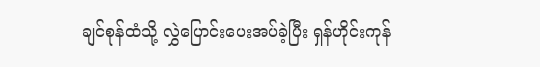ချင်စုန်ထံသို့ လွှဲပြောင်းပေးအပ်ခဲ့ပြီး ရှန်ဟိုင်းကုန်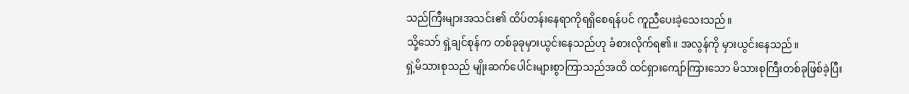သည်ကြီးများအသင်း၏ ထိပ်တန်းနေရာကိုရရှိစေရန်ပင် ကူညီပေးခဲ့သေးသည်။
သို့သော် ရှဲ့ချင်စုန်က တစ်ခုခုမှားယွင်းနေသည်ဟု ခံစားလိုက်ရ၏။ အလွန်ကို မှားယွင်းနေသည်။
ရှဲ့မိသားစုသည် မျိုးဆက်ပေါင်းများစွာကြာသည်အထိ ထင်ရှားကျော်ကြားသော မိသားစုကြီးတစ်ခုဖြစ်ခဲ့ပြီး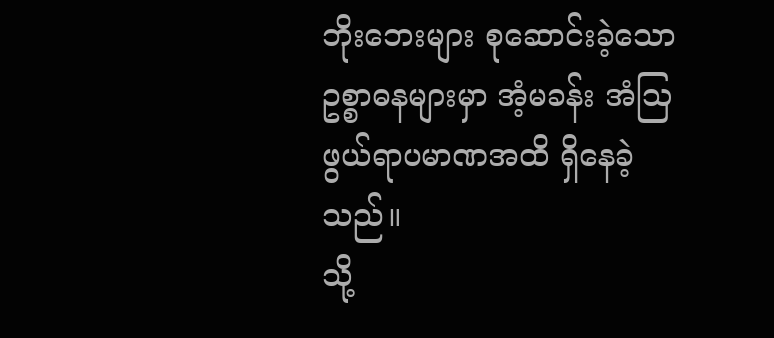ဘိုးဘေးများ စုဆောင်းခဲ့သော ဥစ္စာဓနများမှာ အံ့မခန်း အံဩဖွယ်ရာပမာဏအထိ ရှိနေခဲ့သည်။
သို့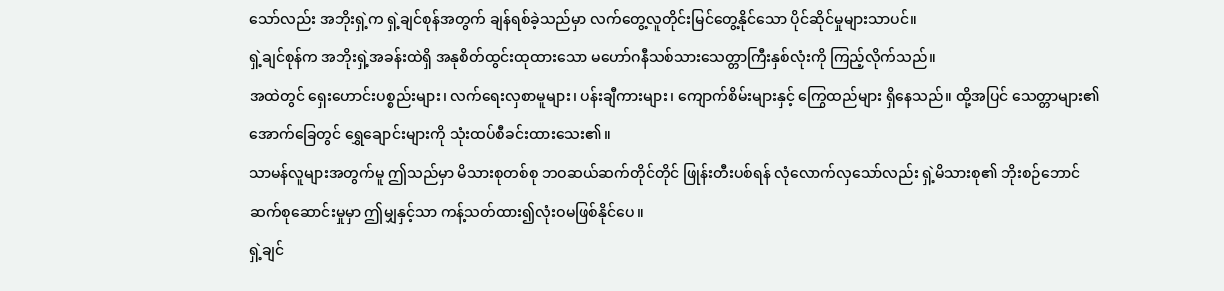သော်လည်း အဘိုးရှဲ့က ရှဲ့ချင်စုန်အတွက် ချန်ရစ်ခဲ့သည်မှာ လက်တွေ့လူတိုင်းမြင်တွေ့နိုင်သော ပိုင်ဆိုင်မှုများသာပင်။
ရှဲ့ချင်စုန်က အဘိုးရှဲ့အခန်းထဲရှိ အနုစိတ်ထွင်းထုထားသော မဟော်ဂနီသစ်သားသေတ္တာကြီးနှစ်လုံးကို ကြည့်လိုက်သည်။
အထဲတွင် ရှေးဟောင်းပစ္စည်းများ၊ လက်ရေးလှစာမူများ၊ ပန်းချီကားများ၊ ကျောက်စိမ်းများနှင့် ကြွေထည်များ ရှိနေသည်။ ထို့အပြင် သေတ္တာများ၏အောက်ခြေတွင် ရွှေချောင်းများကို သုံးထပ်စီခင်းထားသေး၏။
သာမန်လူများအတွက်မူ ဤသည်မှာ မိသားစုတစ်စု ဘဝဆယ်ဆက်တိုင်တိုင် ဖြုန်းတီးပစ်ရန် လုံလောက်လှသော်လည်း ရှဲ့မိသားစု၏ ဘိုးစဉ်ဘောင်ဆက်စုဆောင်းမှုမှာ ဤမျှနှင့်သာ ကန့်သတ်ထား၍လုံးဝမဖြစ်နိုင်ပေ။
ရှဲ့ချင်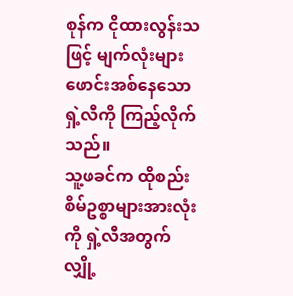စုန်က ငိုထားလွန်းသဖြင့် မျက်လုံးများဖောင်းအစ်နေသော ရှဲ့လီကို ကြည့်လိုက်သည်။
သူ့ဖခင်က ထိုစည်းစိမ်ဥစ္စာများအားလုံးကို ရှဲ့လီအတွက် လျှို့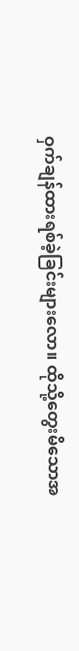ဝှက်ချန်ထားရစ်ခဲ့ခြင်းများလော။ ထိုသို့တွေးမိသောအ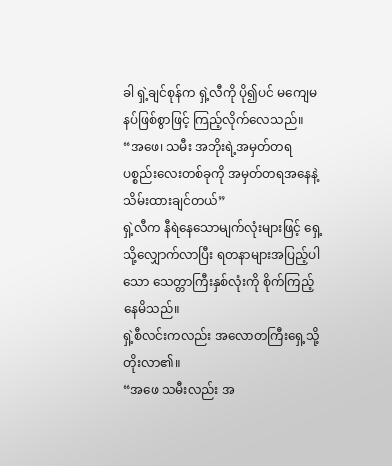ခါ ရှဲ့ချင်စုန်က ရှဲ့လီကို ပို၍ပင် မကျေမနပ်ဖြစ်စွာဖြင့် ကြည့်လိုက်လေသည်။
“အဖေ၊ သမီး အဘိုးရဲ့အမှတ်တရပစ္စည်းလေးတစ်ခုကို အမှတ်တရအနေနဲ့ သိမ်းထားချင်တယ်”
ရှဲ့လီက နီရဲနေသောမျက်လုံးများဖြင့် ရှေ့သို့လျှောက်လာပြီး ရတနာများအပြည့်ပါသော သေတ္တာကြီးနှစ်လုံးကို စိုက်ကြည့်နေမိသည်။
ရှဲ့စီလင်းကလည်း အလောတကြီးရှေ့သို့တိုးလာ၏။
“အဖေ သမီးလည်း အ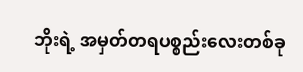ဘိုးရဲ့ အမှတ်တရပစ္စည်းလေးတစ်ခု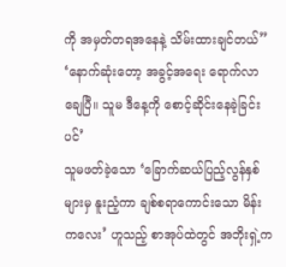ကို အမှတ်တရအနေနဲ့ သိမ်းထားချင်တယ်”
‘နောက်ဆုံးတော့ အခွင့်အရေး ရောက်လာချေပြီ။ သူမ ဒီနေ့ကို စောင့်ဆိုင်းနေခဲ့ခြင်းပင်’
သူမဖတ်ခဲ့သော ‘ခြောက်ဆယ်ပြည့်လွန်နှစ်များမှ နူးညံ့ကာ ချစ်စရာကောင်းသော မိန်းကလေး’ ဟူသည့် စာအုပ်ထဲတွင် အဘိုးရှဲ့က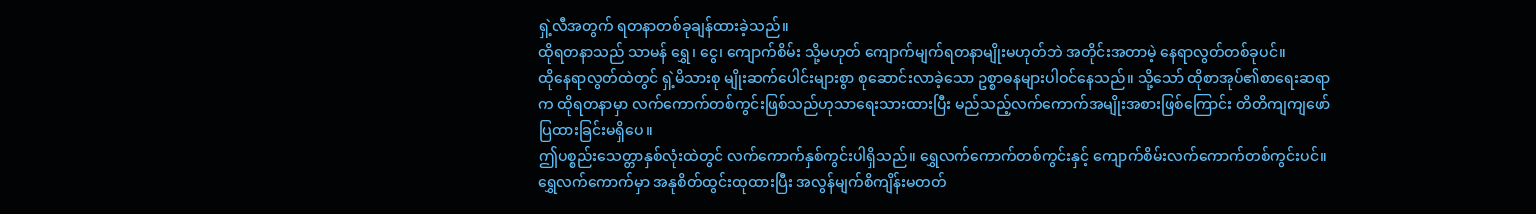ရှဲ့လီအတွက် ရတနာတစ်ခုချန်ထားခဲ့သည်။
ထိုရတနာသည် သာမန် ရွှေ၊ ငွေ၊ ကျောက်စိမ်း သို့မဟုတ် ကျောက်မျက်ရတနာမျိုးမဟုတ်ဘဲ အတိုင်းအတာမဲ့ နေရာလွတ်တစ်ခုပင်။
ထိုနေရာလွတ်ထဲတွင် ရှဲ့မိသားစု မျိုးဆက်ပေါင်းများစွာ စုဆောင်းလာခဲ့သော ဥစ္စာဓနများပါဝင်နေသည်။ သို့သော် ထိုစာအုပ်၏စာရေးဆရာက ထိုရတနာမှာ လက်ကောက်တစ်ကွင်းဖြစ်သည်ဟုသာရေးသားထားပြီး မည်သည့်လက်ကောက်အမျိုးအစားဖြစ်ကြောင်း တိတိကျကျဖော်ပြထားခြင်းမရှိပေ။
ဤပစ္စည်းသေတ္တာနှစ်လုံးထဲတွင် လက်ကောက်နှစ်ကွင်းပါရှိသည်။ ရွှေလက်ကောက်တစ်ကွင်းနှင့် ကျောက်စိမ်းလက်ကောက်တစ်ကွင်းပင်။
ရွှေလက်ကောက်မှာ အနုစိတ်ထွင်းထုထားပြီး အလွန်မျက်စိကျိန်းမတတ်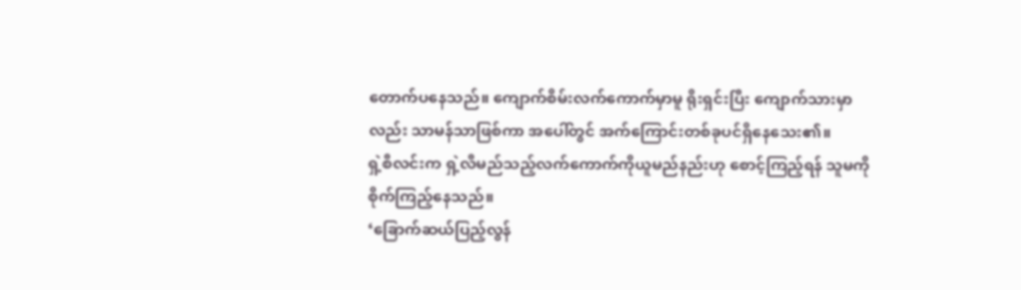တောက်ပနေသည်။ ကျောက်စိမ်းလက်ကောက်မှာမူ ရိုးရှင်းပြီး ကျောက်သားမှာလည်း သာမန်သာဖြစ်ကာ အပေါ်တွင် အက်ကြောင်းတစ်ခုပင်ရှိနေသေး၏။
ရှဲ့စီလင်းက ရှဲ့လီမည်သည့်လက်ကောက်ကိုယူမည်နည်းဟု စောင့်ကြည့်ရန် သူမကို စိုက်ကြည့်နေသည်။
‘ခြောက်ဆယ်ပြည့်လွန်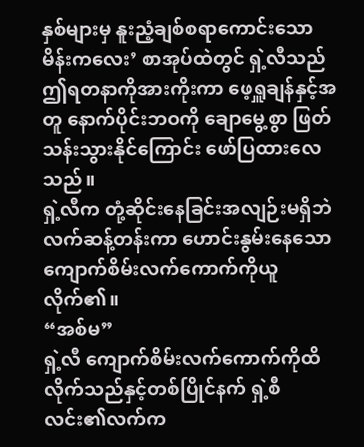နှစ်များမှ နူးညံ့ချစ်စရာကောင်းသော မိန်းကလေး’ စာအုပ်ထဲတွင် ရှဲ့လီသည် ဤရတနာကိုအားကိုးကာ ဖေ့ရှူချန်နှင့်အတူ နောက်ပိုင်းဘဝကို ချောမွေ့စွာ ဖြတ်သန်းသွားနိုင်ကြောင်း ဖော်ပြထားလေသည်။
ရှဲ့လီက တုံ့ဆိုင်းနေခြင်းအလျဉ်းမရှိဘဲ လက်ဆန့်တန်းကာ ဟောင်းနွမ်းနေသော ကျောက်စိမ်းလက်ကောက်ကိုယူလိုက်၏။
“အစ်မ”
ရှဲ့လီ ကျောက်စိမ်းလက်ကောက်ကိုထိလိုက်သည်နှင့်တစ်ပြိုင်နက် ရှဲ့စီလင်း၏လက်က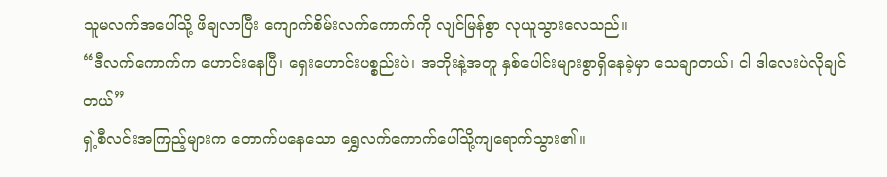သူမလက်အပေါ်သို့ ဖိချလာပြီး ကျောက်စိမ်းလက်ကောက်ကို လျင်မြန်စွာ လုယူသွားလေသည်။
“ဒီလက်ကောက်က ဟောင်းနေပြီ၊ ရှေးဟောင်းပစ္စည်းပဲ၊ အဘိုးနဲ့အတူ နှစ်ပေါင်းများစွာရှိနေခဲ့မှာ သေချာတယ်၊ ငါ ဒါလေးပဲလိုချင်တယ်”
ရှဲ့စီလင်းအကြည့်များက တောက်ပနေသော ရွှေလက်ကောက်ပေါ်သို့ကျရောက်သွား၏။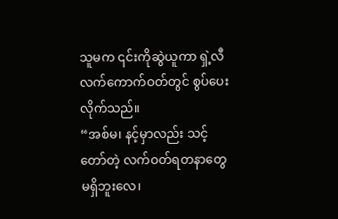သူမက ၎င်းကိုဆွဲယူကာ ရှဲ့လီလက်ကောက်ဝတ်တွင် စွပ်ပေးလိုက်သည်။
“အစ်မ၊ နင့်မှာလည်း သင့်တော်တဲ့ လက်ဝတ်ရတနာတွေ မရှိဘူးလေ၊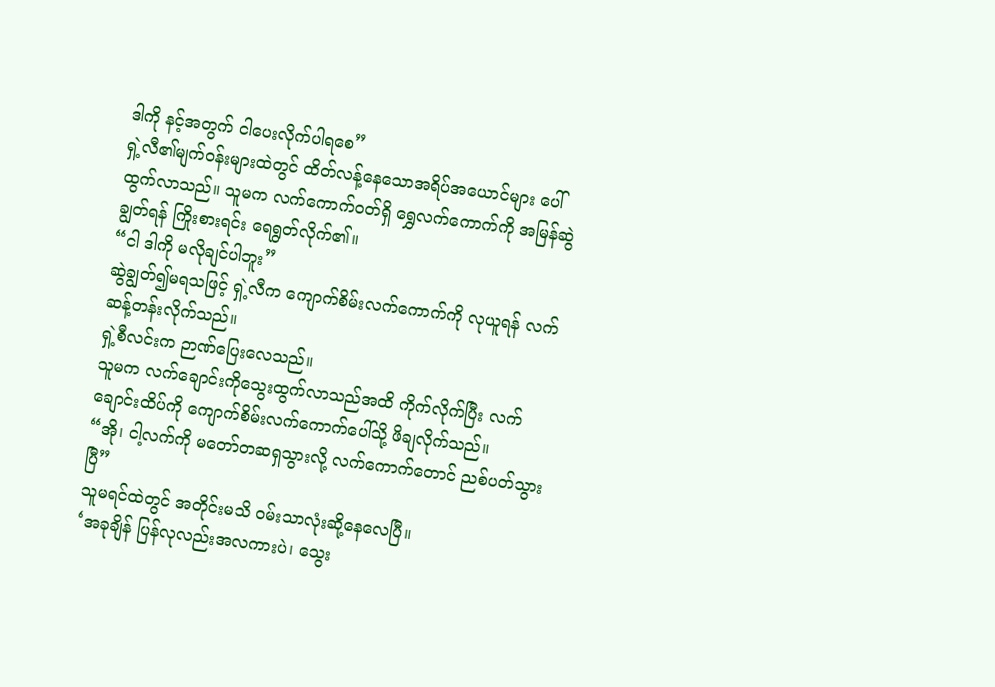ဒါကို နင့်အတွက် ငါပေးလိုက်ပါရစေ”
ရှဲ့လီ၏မျက်ဝန်းများထဲတွင် ထိတ်လန့်နေသောအရိပ်အယောင်များ ပေါ်ထွက်လာသည်။ သူမက လက်ကောက်ဝတ်ရှိ ရွှေလက်ကောက်ကို အမြန်ဆွဲချွတ်ရန် ကြိုးစားရင်း ရေရွတ်လိုက်၏။
“ငါ ဒါကို မလိုချင်ပါဘူး”
ဆွဲချွတ်၍မရသဖြင့် ရှဲ့လီက ကျောက်စိမ်းလက်ကောက်ကို လုယူရန် လက်ဆန့်တန်းလိုက်သည်။
ရှဲ့စီလင်းက ဉာဏ်ပြေးလေသည်။
သူမက လက်ချောင်းကိုသွေးထွက်လာသည်အထိ ကိုက်လိုက်ပြီး လက်ချောင်းထိပ်ကို ကျောက်စိမ်းလက်ကောက်ပေါ်သို့ ဖိချလိုက်သည်။
“အို၊ ငါ့လက်ကို မတော်တဆရှသွားလို့ လက်ကောက်တောင် ညစ်ပတ်သွားပြီ”
သူမရင်ထဲတွင် အတိုင်းမသိ ဝမ်းသာလုံးဆို့နေလေပြီ။
‘အခုချိန် ပြန်လုလည်းအလကားပဲ၊ သွေး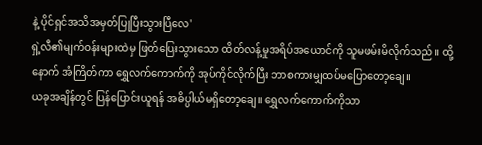နဲ့ ပိုင်ရှင်အသိအမှတ်ပြုပြီးသွားပြီလေ'
ရှဲ့လီ၏မျက်ဝန်းများထဲမှ ဖြတ်ပြေးသွားသော ထိတ်လန့်မှုအရိပ်အယောင်ကို သူမဖမ်းမိလိုက်သည်။ ထို့နောက် အံကြိတ်ကာ ရွှေလက်ကောက်ကို အုပ်ကိုင်လိုက်ပြီး ဘာစကားမျှထပ်မပြောတော့ချေ။
ယခုအချိန်တွင် ပြန်ပြောင်းယူရန် အဓိပ္ပါယ်မရှိတော့ချေ။ ရွှေလက်ကောက်ကိုသာ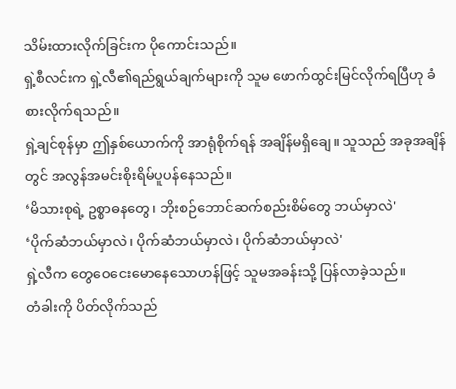သိမ်းထားလိုက်ခြင်းက ပိုကောင်းသည်။
ရှဲ့စီလင်းက ရှဲ့လီ၏ရည်ရွယ်ချက်များကို သူမ ဖောက်ထွင်းမြင်လိုက်ရပြီဟု ခံစားလိုက်ရသည်။
ရှဲ့ချင်စုန်မှာ ဤနှစ်ယောက်ကို အာရုံစိုက်ရန် အချိန်မရှိချေ။ သူသည် အခုအချိန်တွင် အလွန်အမင်းစိုးရိမ်ပူပန်နေသည်။
‘မိသားစုရဲ့ ဥစ္စာဓနတွေ၊ ဘိုးစဉ်ဘောင်ဆက်စည်းစိမ်တွေ ဘယ်မှာလဲ'
‘ပိုက်ဆံဘယ်မှာလဲ၊ ပိုက်ဆံဘယ်မှာလဲ၊ ပိုက်ဆံဘယ်မှာလဲ'
ရှဲ့လီက တွေဝေငေးမောနေသောဟန်ဖြင့် သူမအခန်းသို့ ပြန်လာခဲ့သည်။
တံခါးကို ပိတ်လိုက်သည်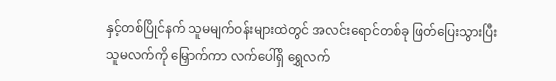နှင့်တစ်ပြိုင်နက် သူမမျက်ဝန်းများထဲတွင် အလင်းရောင်တစ်ခု ဖြတ်ပြေးသွားပြီး သူမလက်ကို မြှောက်ကာ လက်ပေါ်ရှိ ရွှေလက်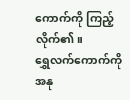ကောက်ကို ကြည့်လိုက်၏။
ရွှေလက်ကောက်ကို အနု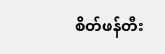စိတ်ဖန်တီး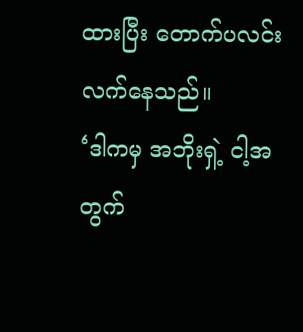ထားပြီး တောက်ပလင်းလက်နေသည်။
‘ဒါကမှ အဘိုးရှဲ့ ငါ့အတွက်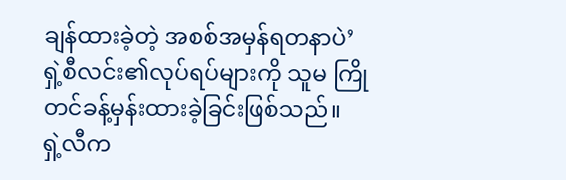ချန်ထားခဲ့တဲ့ အစစ်အမှန်ရတနာပဲ’
ရှဲ့စီလင်း၏လုပ်ရပ်များကို သူမ ကြိုတင်ခန့်မှန်းထားခဲ့ခြင်းဖြစ်သည်။
ရှဲ့လီက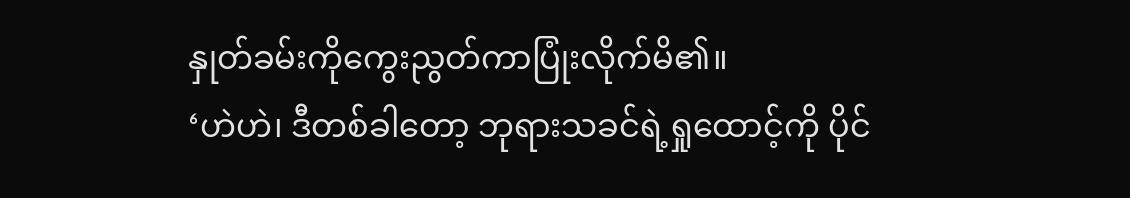နှုတ်ခမ်းကိုကွေးညွတ်ကာပြုံးလိုက်မိ၏။
‘ဟဲဟဲ၊ ဒီတစ်ခါတော့ ဘုရားသခင်ရဲ့ရှုထောင့်ကို ပိုင်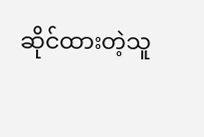ဆိုင်ထားတဲ့သူ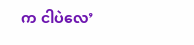က ငါပဲလေ’